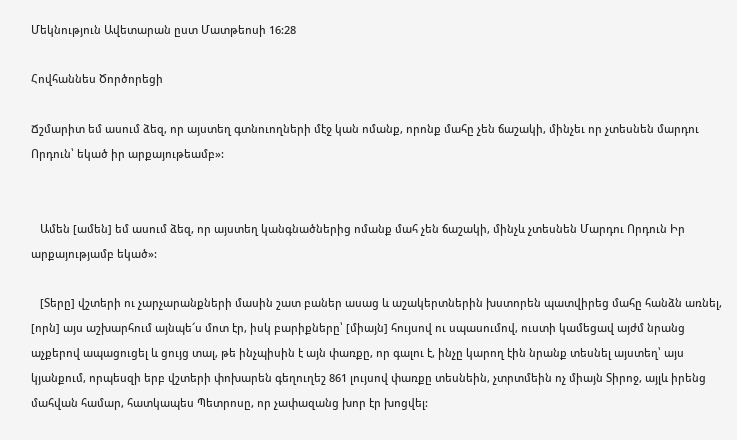Մեկնություն Ավետարան ըստ Մատթեոսի 16:28

Հովհաննես Ծործորեցի

Ճշմարիտ եմ ասում ձեզ, որ այստեղ գտնուողների մէջ կան ոմանք, որոնք մահը չեն ճաշակի, մինչեւ որ չտեսնեն մարդու Որդուն՝ եկած իր արքայութեամբ»:


   Ամեն [ամեն] եմ ասում ձեզ, որ այստեղ կանգնածներից ոմանք մահ չեն ճաշակի, մինչև չտեսնեն Մարդու Որդուն Իր արքայությամբ եկած»:

   [Տերը] վշտերի ու չարչարանքների մասին շատ բաներ ասաց և աշակերտներին խստորեն պատվիրեց մահը հանձն առնել, [որն] այս աշխարհում այնպե՜ս մոտ էր, իսկ բարիքները՝ [միայն] հույսով ու սպասումով, ուստի կամեցավ այժմ նրանց աչքերով ապացուցել և ցույց տալ, թե ինչպիսին է այն փառքը, որ գալու է, ինչը կարող էին նրանք տեսնել այստեղ՝ այս կյանքում, որպեսզի երբ վշտերի փոխարեն գեղուղեշ 861 լույսով փառքը տեսնեին, չտրտմեին ոչ միայն Տիրոջ, այլև իրենց մահվան համար, հատկապես Պետրոսը, որ չափազանց խոր էր խոցվել: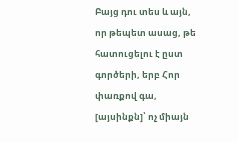Բայց դու տես և այն, որ թեպետ ասաց, թե հատուցելու է ըստ գործերի, երբ Հոր փառքով գա, [այսինքն]՝ ոչ միայն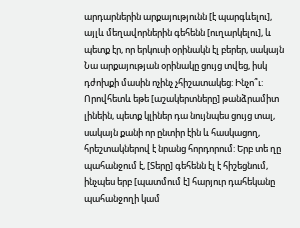արդարներին արքայությունն [է պարգևելու], այլև մեղավորներին գեհենն [ուղարկելու], և պետք էր, որ երկուսի օրինակն էլ բերեր, սակայն Նա արքայության օրինակը ցույց տվեց, իսկ դժոխքի մասին ոչինչ չհիշատակեց: Ինչո՞ւ: Որովհետև եթե [աշակերտները] թանձրամիտ լինեին, պետք կլիներ դա նույնպես ցույց տալ, սակայն քանի որ ընտիր էին և հասկացող, հրեշտակներով է նրանց հորդորում: Երբ տե ղը պահանջում է, [Տերը] գեհենն էլ է հիշեցնում, ինչպես երբ [պատմում է] հարյուր դահեկանը պահանջողի կամ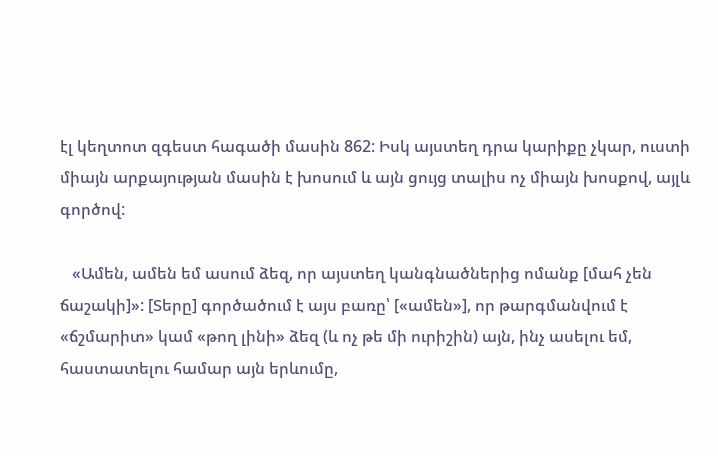էլ կեղտոտ զգեստ հագածի մասին 862: Իսկ այստեղ դրա կարիքը չկար, ուստի միայն արքայության մասին է խոսում և այն ցույց տալիս ոչ միայն խոսքով, այլև գործով:

   «Ամեն, ամեն եմ ասում ձեզ, որ այստեղ կանգնածներից ոմանք [մահ չեն ճաշակի]»: [Տերը] գործածում է այս բառը՝ [«ամեն»], որ թարգմանվում է «ճշմարիտ» կամ «թող լինի» ձեզ (և ոչ թե մի ուրիշին) այն, ինչ ասելու եմ, հաստատելու համար այն երևումը,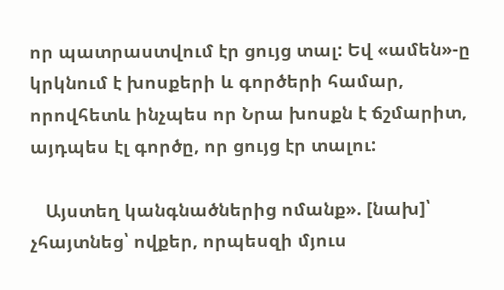որ պատրաստվում էր ցույց տալ: Եվ «ամեն»-ը կրկնում է խոսքերի և գործերի համար, որովհետև ինչպես որ Նրա խոսքն է ճշմարիտ, այդպես էլ գործը, որ ցույց էր տալու:

   Այստեղ կանգնածներից ոմանք». [նախ]՝ չհայտնեց՝ ովքեր, որպեսզի մյուս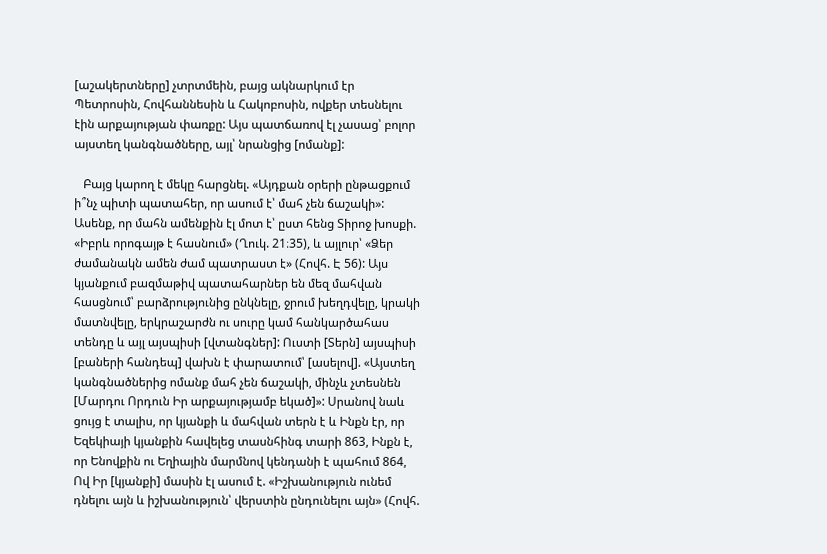[աշակերտները] չտրտմեին, բայց ակնարկում էր Պետրոսին, Հովհաննեսին և Հակոբոսին, ովքեր տեսնելու էին արքայության փառքը: Այս պատճառով էլ չասաց՝ բոլոր այստեղ կանգնածները, այլ՝ նրանցից [ոմանք]:

   Բայց կարող է մեկը հարցնել. «Այդքան օրերի ընթացքում ի՞նչ պիտի պատահեր, որ ասում է՝ մահ չեն ճաշակի»: Ասենք, որ մահն ամենքին էլ մոտ է՝ ըստ հենց Տիրոջ խոսքի. «Իբրև որոգայթ է հասնում» (Ղուկ. 21։35), և այլուր՝ «Ձեր ժամանակն ամեն ժամ պատրաստ է» (Հովհ. Է 56): Այս կյանքում բազմաթիվ պատահարներ են մեզ մահվան հասցնում՝ բարձրությունից ընկնելը, ջրում խեղդվելը, կրակի մատնվելը, երկրաշարժն ու սուրը կամ հանկարծահաս տենդը և այլ այսպիսի [վտանգներ]: Ուստի [Տերն] այսպիսի [բաների հանդեպ] վախն է փարատում՝ [ասելով]. «Այստեղ կանգնածներից ոմանք մահ չեն ճաշակի, մինչև չտեսնեն [Մարդու Որդուն Իր արքայությամբ եկած]»: Սրանով նաև ցույց է տալիս, որ կյանքի և մահվան տերն է և Ինքն էր, որ Եզեկիայի կյանքին հավելեց տասնհինգ տարի 863, Ինքն է, որ Ենովքին ու Եղիային մարմնով կենդանի է պահում 864, Ով Իր [կյանքի] մասին էլ ասում է. «Իշխանություն ունեմ դնելու այն և իշխանություն՝ վերստին ընդունելու այն» (Հովհ.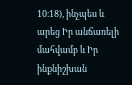10։18), ինչպես և արեց Իր անճառելի մահվամբ և Իր ինքնիշխան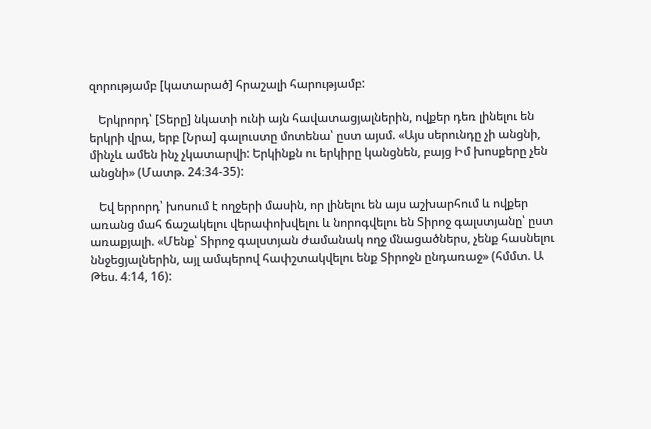զորությամբ [կատարած] հրաշալի հարությամբ:

   Երկրորդ՝ [Տերը] նկատի ունի այն հավատացյալներին, ովքեր դեռ լինելու են երկրի վրա, երբ [Նրա] գալուստը մոտենա՝ ըստ այսմ. «Այս սերունդը չի անցնի, մինչև ամեն ինչ չկատարվի: Երկինքն ու երկիրը կանցնեն, բայց Իմ խոսքերը չեն անցնի» (Մատթ. 24։34-35):

   Եվ երրորդ՝ խոսում է ողջերի մասին, որ լինելու են այս աշխարհում և ովքեր առանց մահ ճաշակելու վերափոխվելու և նորոգվելու են Տիրոջ գալստյանը՝ ըստ առաքյալի. «Մենք՝ Տիրոջ գալստյան ժամանակ ողջ մնացածներս, չենք հասնելու ննջեցյալներին, այլ ամպերով հափշտակվելու ենք Տիրոջն ընդառաջ» (հմմտ. Ա Թես. 4։14, 16):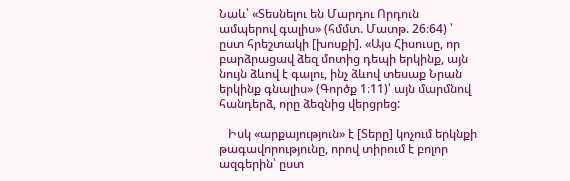Նաև՝ «Տեսնելու են Մարդու Որդուն ամպերով գալիս» (հմմտ. Մատթ. 26։64) ՝ ըստ հրեշտակի [խոսքի]. «Այս Հիսուսը, որ բարձրացավ ձեզ մոտից դեպի երկինք, այն նույն ձևով է գալու, ինչ ձևով տեսաք Նրան երկինք գնալիս» (Գործք 1։11)՝ այն մարմնով հանդերձ, որը ձեզնից վերցրեց:

   Իսկ «արքայություն» է [Տերը] կոչում երկնքի թագավորությունը, որով տիրում է բոլոր ազգերին՝ ըստ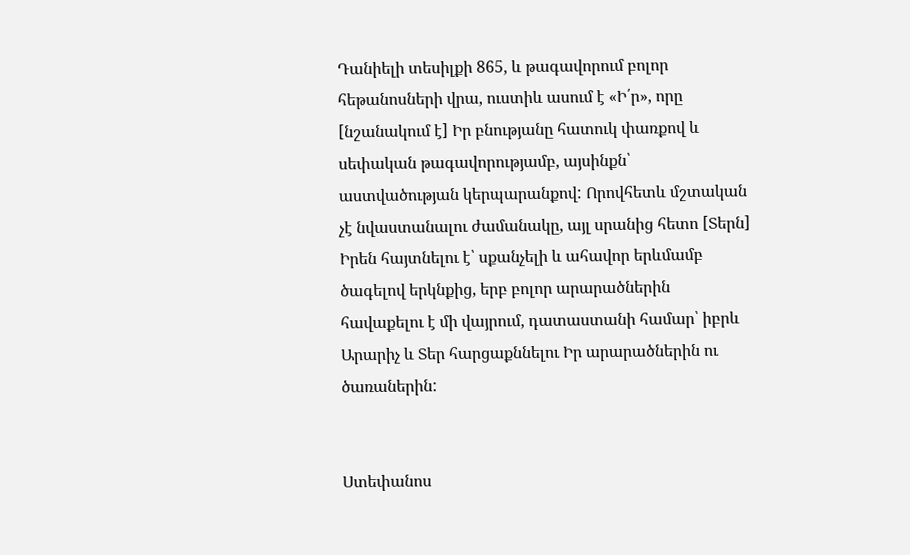Դանիելի տեսիլքի 865, և թագավորում բոլոր հեթանոսների վրա, ուստիև ասում է «Ի՛ր», որը [նշանակում է] Իր բնությանը հատուկ փառքով և սեփական թագավորությամբ, այսինքն՝ աստվածության կերպարանքով: Որովհետև մշտական չէ նվաստանալու ժամանակը, այլ սրանից հետո [Տերն] Իրեն հայտնելու է՝ սքանչելի և ահավոր երևմամբ ծագելով երկնքից, երբ բոլոր արարածներին հավաքելու է մի վայրում, դատաստանի համար՝ իբրև Արարիչ և Տեր հարցաքննելու Իր արարածներին ու ծառաներին:


Ստեփանոս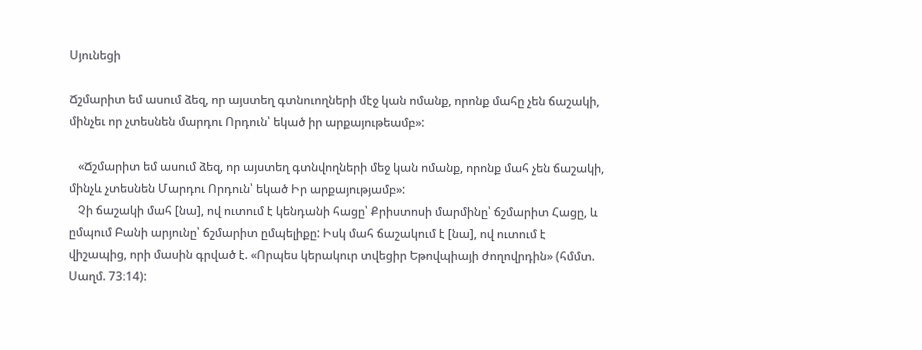Սյունեցի

Ճշմարիտ եմ ասում ձեզ, որ այստեղ գտնուողների մէջ կան ոմանք, որոնք մահը չեն ճաշակի, մինչեւ որ չտեսնեն մարդու Որդուն՝ եկած իր արքայութեամբ»:

   «Ճշմարիտ եմ ասում ձեզ, որ այստեղ գտնվողների մեջ կան ոմանք, որոնք մահ չեն ճաշակի, մինչև չտեսնեն Մարդու Որդուն՝ եկած Իր արքայությամբ»:
   Չի ճաշակի մահ [նա], ով ուտում է կենդանի հացը՝ Քրիստոսի մարմինը՝ ճշմարիտ Հացը, և ըմպում Բանի արյունը՝ ճշմարիտ ըմպելիքը: Իսկ մահ ճաշակում է [նա], ով ուտում է վիշապից, որի մասին գրված է. «Որպես կերակուր տվեցիր Եթովպիայի ժողովրդին» (հմմտ. Սաղմ. 73։14):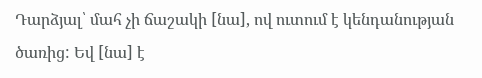Դարձյալ՝ մահ չի ճաշակի [նա], ով ուտում է կենդանության ծառից: Եվ [նա] է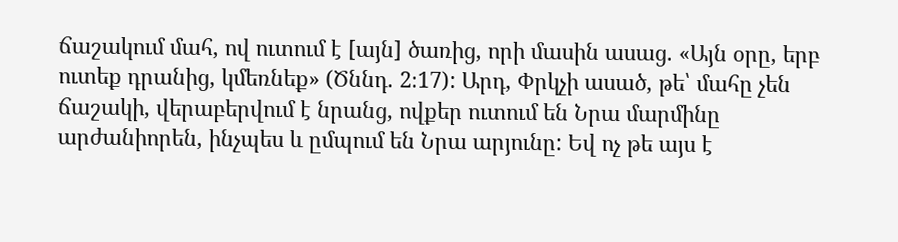ճաշակում մահ, ով ուտում է [այն] ծառից, որի մասին ասաց. «Այն օրը, երբ ուտեք դրանից, կմեռնեք» (Ծննդ. 2։17): Արդ, Փրկչի ասած, թե՝ մահը չեն ճաշակի, վերաբերվում է նրանց, ովքեր ուտում են Նրա մարմինը արժանիորեն, ինչպես և ըմպում են Նրա արյունը: Եվ ոչ թե այս է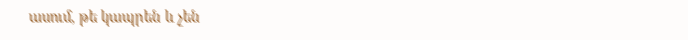ասում, թե կապրեն և չեն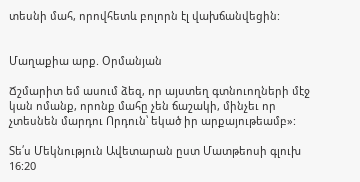տեսնի մահ, որովհետև բոլորն էլ վախճանվեցին:


Մաղաքիա արք. Օրմանյան

Ճշմարիտ եմ ասում ձեզ, որ այստեղ գտնուողների մէջ կան ոմանք, որոնք մահը չեն ճաշակի, մինչեւ որ չտեսնեն մարդու Որդուն՝ եկած իր արքայութեամբ»:

Տե՛ս Մեկնություն Ավետարան ըստ Մատթեոսի գլուխ 16:20